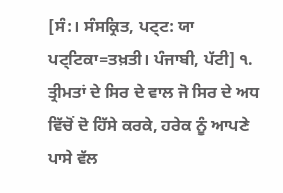[ਸੰ:। ਸੰਸਕ੍ਰਿਤ, ਪਟ੍ਟ: ਯਾ ਪਟ੍ਟਿਕਾ=ਤਖ਼ਤੀ। ਪੰਜਾਬੀ, ਪੱਟੀ] ੧. ਤ੍ਰੀਮਤਾਂ ਦੇ ਸਿਰ ਦੇ ਵਾਲ ਜੋ ਸਿਰ ਦੇ ਅਧ ਵਿੱਚੋਂ ਦੋ ਹਿੱਸੇ ਕਰਕੇ, ਹਰੇਕ ਨੂੰ ਆਪਣੇ ਪਾਸੇ ਵੱਲ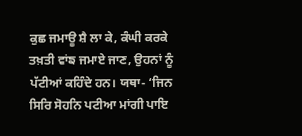ਕੁਛ ਜਮਾਊ ਸ਼ੈ ਲਾ ਕੇ, ਕੰਘੀ ਕਰਕੇ ਤਖ਼ਤੀ ਵਾਂਙ ਜਮਾਏ ਜਾਣ, ਉਹਨਾਂ ਨੂੰ ਪੱਟੀਆਂ ਕਹਿੰਦੇ ਹਨ। ਯਥਾ- ‘ਜਿਨ ਸਿਰਿ ਸੋਹਨਿ ਪਟੀਆ ਮਾਂਗੀ ਪਾਇ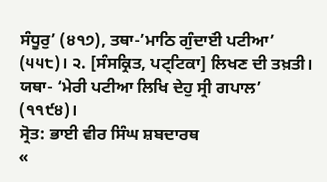ਸੰਧੂਰੁ’ (੪੧੭), ਤਥਾ-’ਮਾਠਿ ਗੁੰਦਾੲਂੀ ਪਟੀਆ’ (੫੫੮)। ੨. [ਸੰਸਕ੍ਰਿਤ, ਪਟ੍ਟਿਕਾ] ਲਿਖਣ ਦੀ ਤਖ਼ਤੀ। ਯਥਾ- ‘ਮੇਰੀ ਪਟੀਆ ਲਿਖਿ ਦੇਹੁ ਸ੍ਰੀ ਗਪਾਲ’ (੧੧੯੪)।
ਸ੍ਰੋਤ: ਭਾਈ ਵੀਰ ਸਿੰਘ ਸ਼ਬਦਾਰਥ
«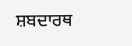ਸ਼ਬਦਾਰਥ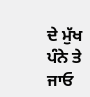ਦੇ ਮੁੱਖ ਪੰਨੇ ਤੇ ਜਾਓ